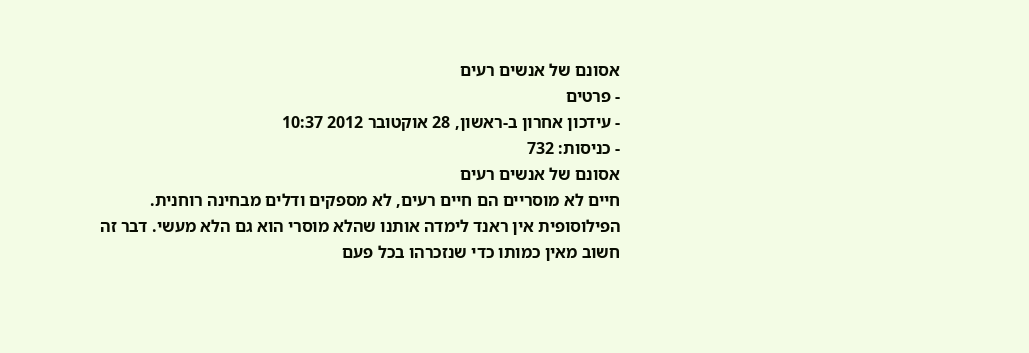אסונם של אנשים רעים
- פרטים
- עידכון אחרון ב-ראשון, 28 אוקטובר 2012 10:37
- כניסות: 732
אסונם של אנשים רעים
חיים לא מוסריים הם חיים רעים, לא מספקים ודלים מבחינה רוחנית. הפילוסופית אין ראנד לימדה אותנו שהלא מוסרי הוא גם הלא מעשי. דבר זה חשוב מאין כמותו כדי שנזכרהו בכל פעם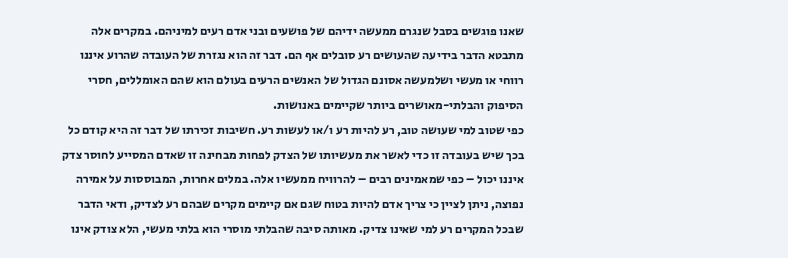שאנו פוגשים בסבל שנגרם ממעשה ידיהם של פושעים ובני אדם רעים למיניהם. במקרים אלה מתבטא הדבר בידיעה שהעושים רע סובלים אף הם. דבר זה הוא נגזרת של העובדה שהרוע איננו רווחי או מעשי ושלמעשה אסונם הגדול של האנשים הרעים בעולם הוא שהם האומללים, חסרי הסיפוק והבלתי-מאושרים ביותר שקיימים באנושות.
כפי שטוב למי שעושה טוב, רע להיות רע ו/או לעשות רע. חשיבות זכירתו של דבר זה היא קודם כל בכך שיש בעובדה זו כדי לאשר את מעשיותו של הצדק לפחות מבחינה זו שאדם המסייע לחוסר צדק איננו יכול – כפי שמאמינים רבים – להרוויח ממעשיו אלה. במלים אחרות, המבוססות על אמירה נפוצה, ניתן לציין כי צריך אדם להיות בטוח שגם אם קיימים מקרים שבהם רע לצדיק, ודאי הדבר שבכל המקרים רע למי שאינו צדיק. מאותה סיבה שהבלתי מוסרי הוא בלתי מעשי, הלא צודק אינו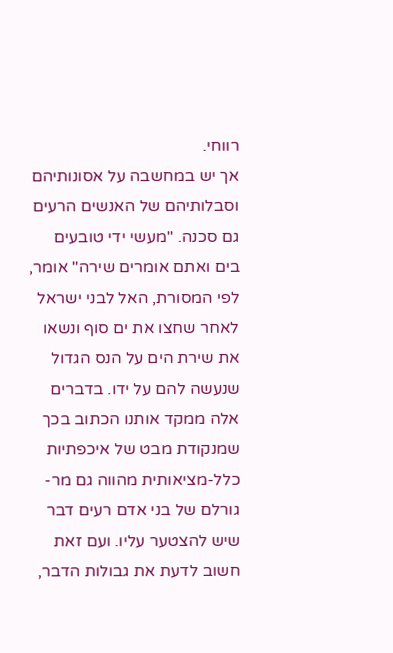רווחי.
אך יש במחשבה על אסונותיהם וסבלותיהם של האנשים הרעים גם סכנה. "מעשי ידי טובעים בים ואתם אומרים שירה" אומר, לפי המסורת, האל לבני ישראל לאחר שחצו את ים סוף ונשאו את שירת הים על הנס הגדול שנעשה להם על ידו. בדברים אלה ממקד אותנו הכתוב בכך שמנקודת מבט של איכפתיות כלל-מציאותית מהווה גם מר-גורלם של בני אדם רעים דבר שיש להצטער עליו. ועם זאת חשוב לדעת את גבולות הדבר,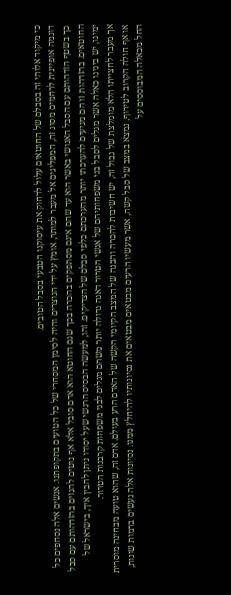כי מיקוד אלוהי זה בסבלם של החוטאים עלול לדחוק את עיסוקנו הטבעי בסבל הטובים.
דוגמה אופיינית לרחמים מסוג זה, המפליגים אל מעבר למותר, אומץ על ידי הנוצרים והיה לסימן המסחרי של כל הטועים בתקופתנו. אנשים אלה נסחפים כל כך בשטף הזדהותם עם הסבל האנושי באשר הוא עד שהם אינם מסתפקים בהכרה בכך שגם החוטא הוא אדם סובל אלא אף נוטים להגזים בהזדהותם עם סבל החוטאים. בהזדהות זו הם מגיעים להערכתו יותר מהערכתם כלפי סבלם של הצדיקים. זהו, למעשה הבסיס הרגשי שעל יסודו ניתן להבין איך, בישראל של ימינו, יש בינינו כאלה אשר מגלים לסבל בני משפחותיהם של אנשי הטרור דאגה גדולה יותר משהם מגלים לבני משפחות קרבנות הטרור.
אך מעבר לחצייתו הלא מומלצת של גבול זה, יש חשיבות להכרה והבנה של המצב הקיומי הקשה של האדם הרע בעולם. אדם זה, שהוא טועה מבחינה מוסרית או אף חולה הקרוב לטירוף, נמצא במצב של סבל קשה, אשר מעשיו הרעים מבטאים מבטאים את נסיונותיו להיחלץ ממנו. נסיונות אלה נעשים ברמות שונות, החל מכאלה המבוססים על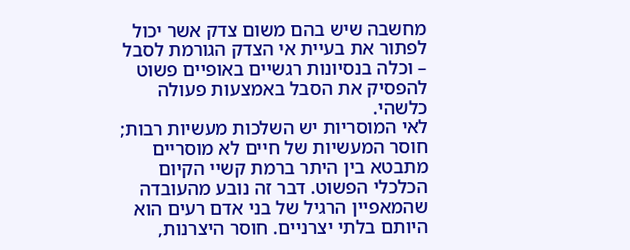מחשבה שיש בהם משום צדק אשר יכול לפתור את בעיית אי הצדק הגורמת לסבל – וכלה בנסיונות רגשיים באופיים פשוט להפסיק את הסבל באמצעות פעולה כלשהי.
לאי המוסריות יש השלכות מעשיות רבות; חוסר המעשיות של חיים לא מוסריים מתבטא בין היתר ברמת קשיי הקיום הכלכלי הפשוט. דבר זה נובע מהעובדה שהמאפיין הרגיל של בני אדם רעים הוא היותם בלתי יצרניים. חוסר היצרנות,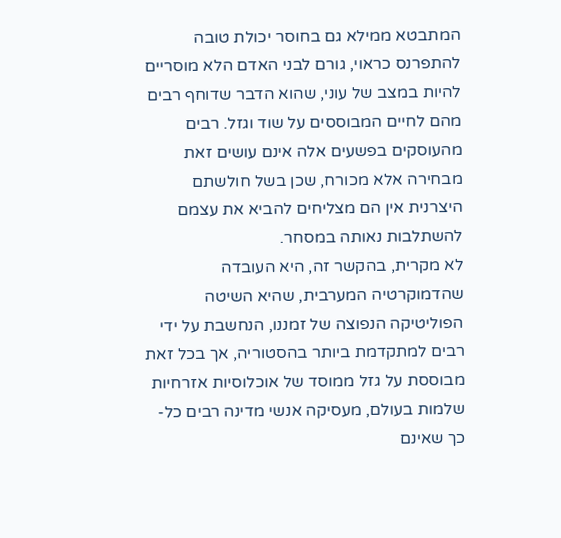המתבטא ממילא גם בחוסר יכולת טובה להתפרנס כראוי, גורם לבני האדם הלא מוסריים להיות במצב של עוני, שהוא הדבר שדוחף רבים מהם לחיים המבוססים על שוד וגזל. רבים מהעוסקים בפשעים אלה אינם עושים זאת מבחירה אלא מכורח, שכן בשל חולשתם היצרנית אין הם מצליחים להביא את עצמם להשתלבות נאותה במסחר.
לא מקרית, בהקשר זה, היא העובדה שהדמוקרטיה המערבית, שהיא השיטה הפוליטיקה הנפוצה של זמננו, הנחשבת על ידי רבים למתקדמת ביותר בהסטוריה, אך בכל זאת מבוססת על גזל ממוסד של אוכלוסיות אזרחיות שלמות בעולם, מעסיקה אנשי מדינה רבים כל-כך שאינם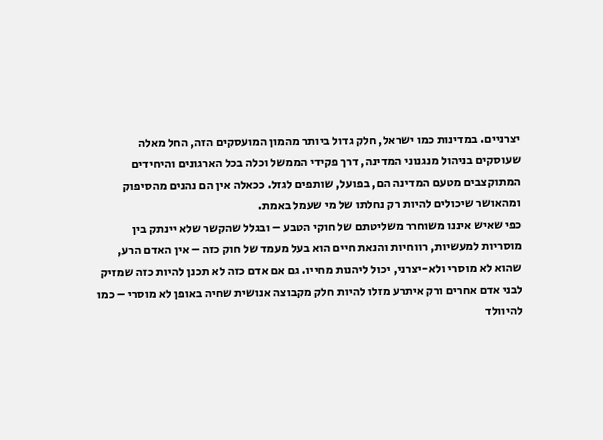יצרניים. במדינות כמו ישראל, חלק גדול ביותר מהמון המועסקים הזה, החל מאלה שעוסקים בניהול מנגנוני המדינה, דרך פקידי הממשל וכלה בכל הארגונים והיחידים המתוקצבים מטעם המדינה הם, בפועל, שותפים לגזל. ככאלה אין הם נהנים מהסיפוק ומהאושר שיכולים להיות רק נחלתו של מי שעמל באמת.
כפי שאיש איננו משוחרר משליטתם של חוקי הטבע – ובגלל שהקשר שלא יינתק בין מוסריות למעשיות, רווחיות והנאת חיים הוא בעל מעמד של חוק כזה – אין האדם הרע, שהוא לא מוסרי ולא-יצרני, יכול ליהנות מחייו. גם אם אדם כזה לא תכנן להיות כזה שמזיק לבני אדם אחרים ורק איתרע מזלו להיות חלק מקבוצה אנושית שחיה באופן לא מוסרי – כמו להיוולד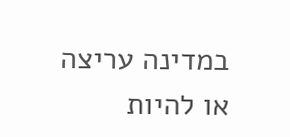במדינה עריצה או להיות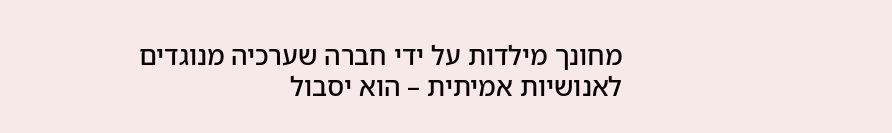מחונך מילדות על ידי חברה שערכיה מנוגדים לאנושיות אמיתית – הוא יסבול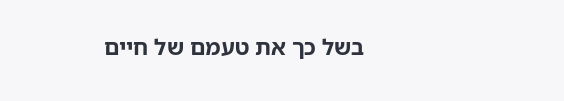בשל כך את טעמם של חיים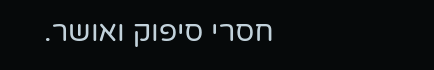חסרי סיפוק ואושר.